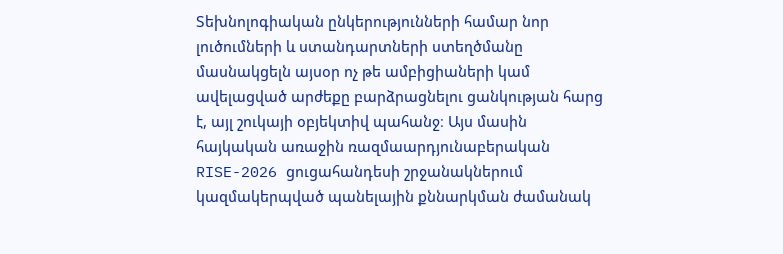Տեխնոլոգիական ընկերությունների համար նոր լուծումների և ստանդարտների ստեղծմանը մասնակցելն այսօր ոչ թե ամբիցիաների կամ ավելացված արժեքը բարձրացնելու ցանկության հարց է, այլ շուկայի օբյեկտիվ պահանջ։ Այս մասին հայկական առաջին ռազմաարդյունաբերական RISE-2026 ցուցահանդեսի շրջանակներում կազմակերպված պանելային քննարկման ժամանակ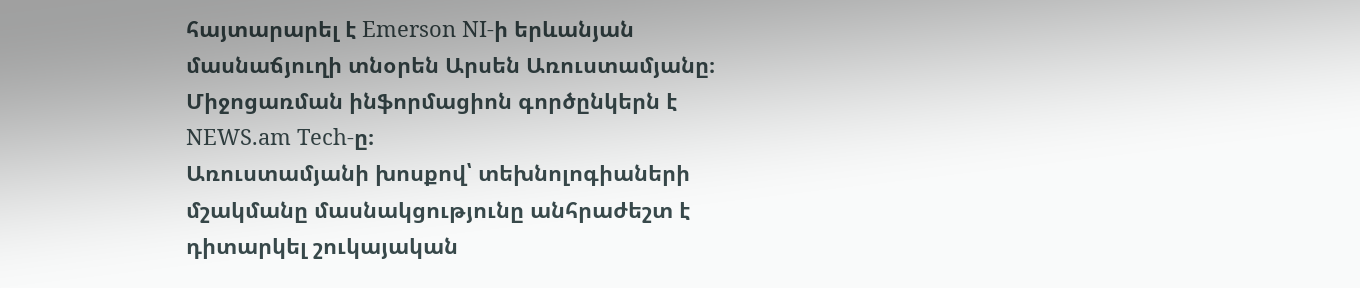հայտարարել է Emerson NI-ի երևանյան մասնաճյուղի տնօրեն Արսեն Առուստամյանը։
Միջոցառման ինֆորմացիոն գործընկերն է NEWS.am Tech-ը։
Առուստամյանի խոսքով՝ տեխնոլոգիաների մշակմանը մասնակցությունը անհրաժեշտ է դիտարկել շուկայական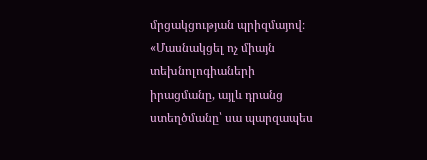մրցակցության պրիզմայով։
«Մասնակցել ոչ միայն տեխնոլոգիաների իրացմանը, այլև դրանց ստեղծմանը՝ սա պարզապես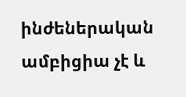ինժեներական ամբիցիա չէ և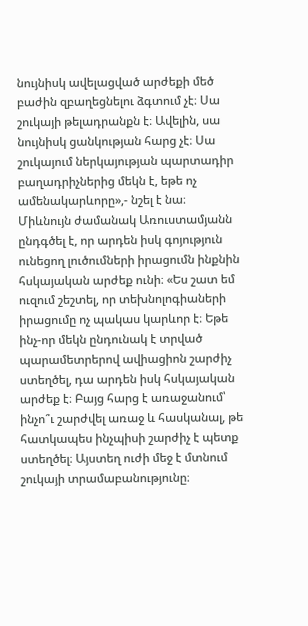նույնիսկ ավելացված արժեքի մեծ բաժին զբաղեցնելու ձգտում չէ։ Սա շուկայի թելադրանքն է։ Ավելին, սա նույնիսկ ցանկության հարց չէ։ Սա շուկայում ներկայության պարտադիր բաղադրիչներից մեկն է, եթե ոչ ամենակարևորը»,- նշել է նա։
Միևնույն ժամանակ Առուստամյանն ընդգծել է, որ արդեն իսկ գոյություն ունեցող լուծումների իրացումն ինքնին հսկայական արժեք ունի։ «Ես շատ եմ ուզում շեշտել, որ տեխնոլոգիաների իրացումը ոչ պակաս կարևոր է։ Եթե ինչ-որ մեկն ընդունակ է տրված պարամետրերով ավիացիոն շարժիչ ստեղծել, դա արդեն իսկ հսկայական արժեք է։ Բայց հարց է առաջանում՝ ինչո՞ւ շարժվել առաջ և հասկանալ, թե հատկապես ինչպիսի շարժիչ է պետք ստեղծել։ Այստեղ ուժի մեջ է մտնում շուկայի տրամաբանությունը։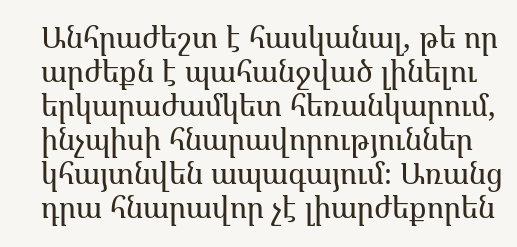Անհրաժեշտ է հասկանալ, թե որ արժեքն է պահանջված լինելու երկարաժամկետ հեռանկարում, ինչպիսի հնարավորություններ կհայտնվեն ապագայում։ Առանց դրա հնարավոր չէ լիարժեքորեն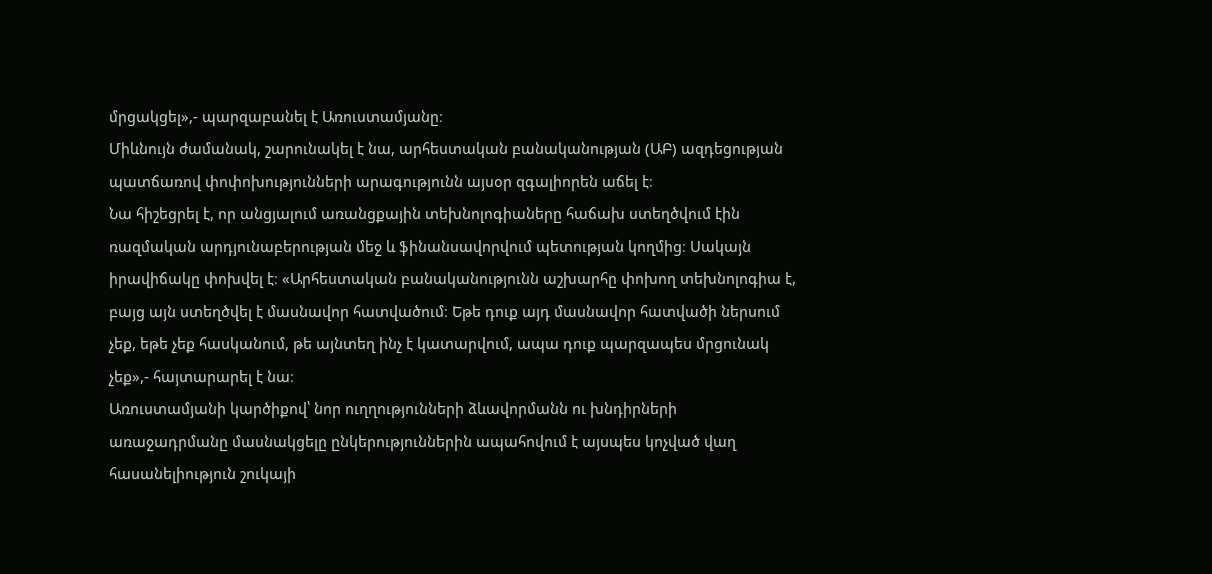մրցակցել»,- պարզաբանել է Առուստամյանը։
Միևնույն ժամանակ, շարունակել է նա, արհեստական բանականության (ԱԲ) ազդեցության պատճառով փոփոխությունների արագությունն այսօր զգալիորեն աճել է։
Նա հիշեցրել է, որ անցյալում առանցքային տեխնոլոգիաները հաճախ ստեղծվում էին ռազմական արդյունաբերության մեջ և ֆինանսավորվում պետության կողմից։ Սակայն իրավիճակը փոխվել է։ «Արհեստական բանականությունն աշխարհը փոխող տեխնոլոգիա է, բայց այն ստեղծվել է մասնավոր հատվածում։ Եթե դուք այդ մասնավոր հատվածի ներսում չեք, եթե չեք հասկանում, թե այնտեղ ինչ է կատարվում, ապա դուք պարզապես մրցունակ չեք»,- հայտարարել է նա։
Առուստամյանի կարծիքով՝ նոր ուղղությունների ձևավորմանն ու խնդիրների առաջադրմանը մասնակցելը ընկերություններին ապահովում է այսպես կոչված վաղ հասանելիություն շուկայի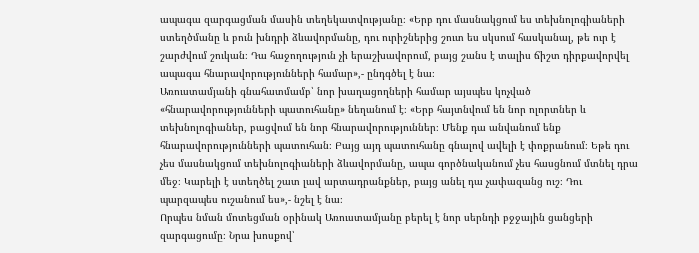ապագա զարգացման մասին տեղեկատվությանը։ «Երբ դու մասնակցում ես տեխնոլոգիաների ստեղծմանը և բուն խնդրի ձևավորմանը, դու ուրիշներից շուտ ես սկսում հասկանալ, թե ուր է շարժվում շուկան։ Դա հաջողություն չի երաշխավորում, բայց շանս է տալիս ճիշտ դիրքավորվել ապագա հնարավորությունների համար»,- ընդգծել է նա։
Առուստամյանի գնահատմամբ՝ նոր խաղացողների համար այսպես կոչված «հնարավորությունների պատուհանը» նեղանում է։ «Երբ հայտնվում են նոր ոլորտներ և տեխնոլոգիաներ, բացվում են նոր հնարավորություններ։ Մենք դա անվանում ենք հնարավորությունների պատուհան։ Բայց այդ պատուհանը գնալով ավելի է փոքրանում։ Եթե դու չես մասնակցում տեխնոլոգիաների ձևավորմանը, ապա գործնականում չես հասցնում մտնել դրա մեջ։ Կարելի է ստեղծել շատ լավ արտադրանքներ, բայց անել դա չափազանց ուշ։ Դու պարզապես ուշանում ես»,- նշել է նա։
Որպես նման մոտեցման օրինակ Առուստամյանը բերել է նոր սերնդի բջջային ցանցերի զարգացումը։ Նրա խոսքով՝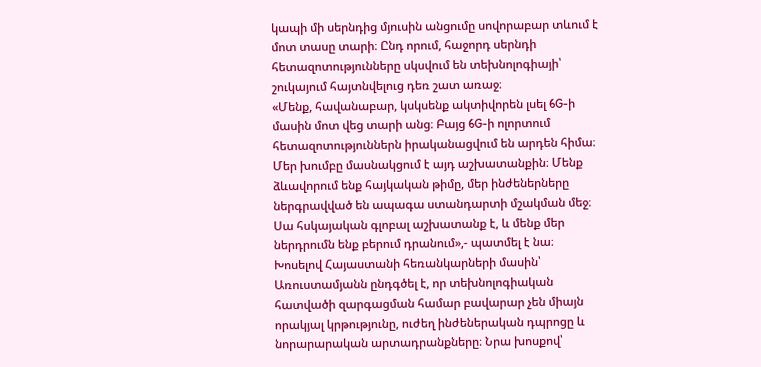կապի մի սերնդից մյուսին անցումը սովորաբար տևում է մոտ տասը տարի։ Ընդ որում, հաջորդ սերնդի հետազոտությունները սկսվում են տեխնոլոգիայի՝ շուկայում հայտնվելուց դեռ շատ առաջ։
«Մենք, հավանաբար, կսկսենք ակտիվորեն լսել 6G-ի մասին մոտ վեց տարի անց։ Բայց 6G-ի ոլորտում հետազոտություններն իրականացվում են արդեն հիմա։ Մեր խումբը մասնակցում է այդ աշխատանքին։ Մենք ձևավորում ենք հայկական թիմը, մեր ինժեներները ներգրավված են ապագա ստանդարտի մշակման մեջ։ Սա հսկայական գլոբալ աշխատանք է, և մենք մեր ներդրումն ենք բերում դրանում»,- պատմել է նա։
Խոսելով Հայաստանի հեռանկարների մասին՝ Առուստամյանն ընդգծել է, որ տեխնոլոգիական հատվածի զարգացման համար բավարար չեն միայն որակյալ կրթությունը, ուժեղ ինժեներական դպրոցը և նորարարական արտադրանքները։ Նրա խոսքով՝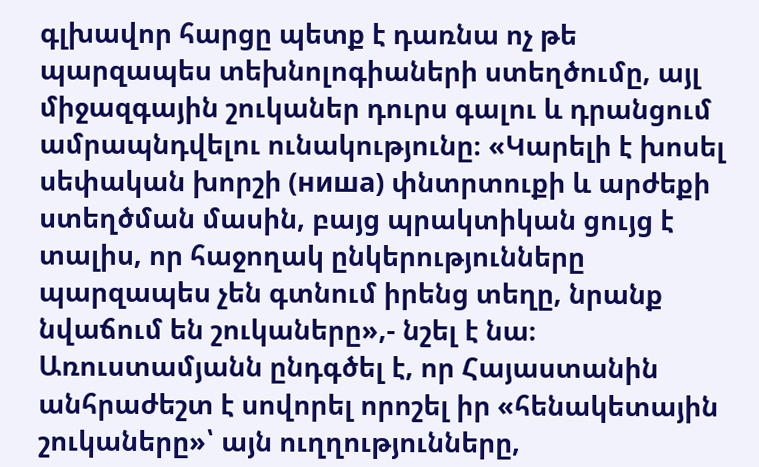գլխավոր հարցը պետք է դառնա ոչ թե պարզապես տեխնոլոգիաների ստեղծումը, այլ միջազգային շուկաներ դուրս գալու և դրանցում ամրապնդվելու ունակությունը։ «Կարելի է խոսել սեփական խորշի (ниша) փնտրտուքի և արժեքի ստեղծման մասին, բայց պրակտիկան ցույց է տալիս, որ հաջողակ ընկերությունները պարզապես չեն գտնում իրենց տեղը, նրանք նվաճում են շուկաները»,- նշել է նա։
Առուստամյանն ընդգծել է, որ Հայաստանին անհրաժեշտ է սովորել որոշել իր «հենակետային շուկաները»՝ այն ուղղությունները,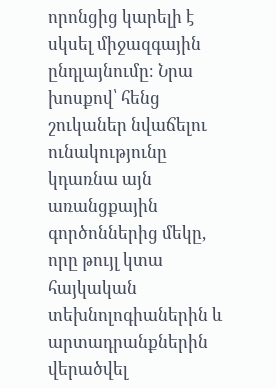որոնցից կարելի է սկսել միջազգային ընդլայնումը։ Նրա խոսքով՝ հենց շուկաներ նվաճելու ունակությունը կդառնա այն առանցքային գործոններից մեկը, որը թույլ կտա հայկական տեխնոլոգիաներին և արտադրանքներին վերածվել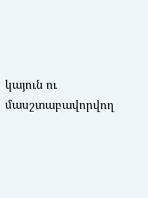կայուն ու մասշտաբավորվող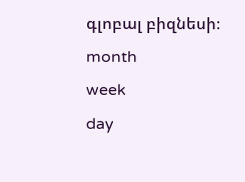գլոբալ բիզնեսի։
month
week
day